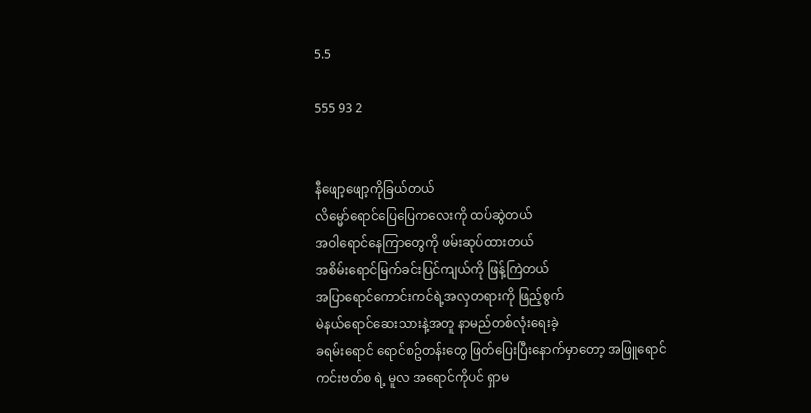5.5

555 93 2


နီဖျော့ဖျော့ကိုခြယ်တယ်
လိမ္မော်ရောင်ပြေပြေကလေးကို ထပ်ဆွဲတယ်
အဝါရောင်နေကြာတွေကို ဖမ်းဆုပ်ထားတယ်
အစိမ်းရောင်မြက်ခင်းပြင်ကျယ်ကို ဖြန့်ကြဲတယ်
အပြာရောင်ကောင်းကင်ရဲ့အလှတရားကို ဖြည့်စွက်
မဲနယ်ရောင်ဆေးသားနဲ့အတူ နာမည်တစ်လုံးရေးခဲ့
ခရမ်းရောင် ရောင်စဥ်တန်းတွေ ဖြတ်ပြေးပြီးနောက်မှာတော့ အဖြူရောင်ကင်းဗတ်စ ရဲ့ မူလ အရောင်ကိုပင် ရှာမ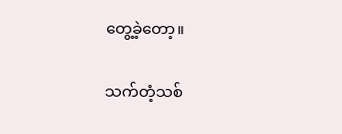တွေ့ခဲ့တော့။

သက်တံ့သစ်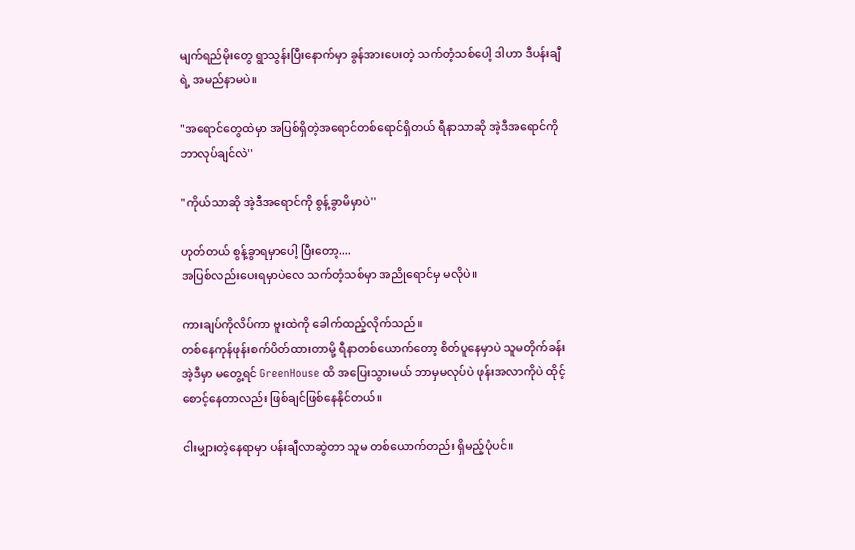မျက်ရည်မိုးတွေ ရွာသွန်းပြီးနောက်မှာ ခွန်အားပေးတဲ့ သက်တံ့သစ်ပေါ့ ဒါဟာ ဒီပန်းချီရဲ့ အမည်နာမပဲ။

"အရောင်တွေထဲမှာ အပြစ်ရှိတဲ့အရောင်တစ်ရောင်ရှိတယ် ရီနာသာဆို အဲ့ဒီအရောင်ကို ဘာလုပ်ချင်လဲ''

"ကိုယ်သာဆို အဲ့ဒီအရောင်ကို စွန့်ခွာမိမှာပဲ''

ဟုတ်တယ် စွန့်ခွာရမှာပေါ့ ပြီးတော့....
အပြစ်လည်းပေးရမှာပဲလေ သက်တံ့သစ်မှာ အညိုရောင်မှ မလိုပဲ။

ကားချပ်ကိုလိပ်ကာ ဗူးထဲကို ခေါက်ထည့်လိုက်သည်။
တစ်နေကုန်ဖုန်းစက်ပိတ်ထားတာမို့ ရီနာတစ်ယောက်တော့ စိတ်ပူနေမှာပဲ သူမတိုက်ခန်း အဲ့ဒီမှာ မတွေ့ရင် GreenHouse ထိ အပြေးသွားမယ် ဘာမှမလုပ်ပဲ ဖုန်းအလာကိုပဲ ထိုင့်စောင့်နေတာလည်း ဖြစ်ချင်ဖြစ်နေနိုင်တယ်။

ငါးမျှားတဲ့နေရာမှာ ပန်းချီလာဆွဲတာ သူမ တစ်ယောက်တည်း ရှိမည့်ပုံပင်။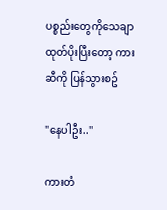ပစ္စည်းတွေကိုသေချာထုတ်ပိုးပြီးတော့ ကားဆီကို ပြန်သွားစဥ်

"နေပါဦး..''

ကားတံ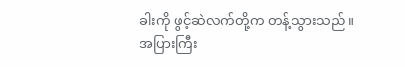ခါးကို ဖွင့်ဆဲလက်တို့က တန့်သွားသည်။
အပြားကြီး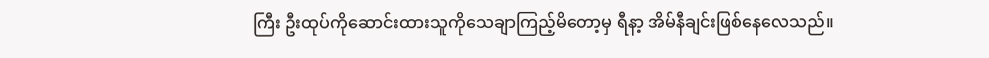ကြီး ဦးထုပ်ကိုဆောင်းထားသူကိုသေချာကြည့်မိတော့မှ ရီနာ့ အိမ်နီချင်းဖြစ်နေလေသည်။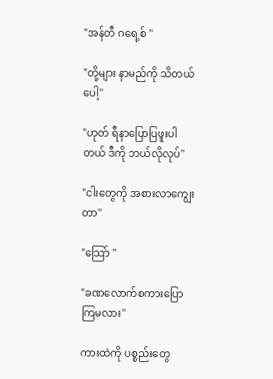"အန်တီ ဂရေ့စ် ''

"တို့များ နာမည်ကို သိတယ်ပေါ့''

"ဟုတ် ရီနာပြောပြဖူးပါတယ် ဒီကို ဘယ်လိုလုပ်''

"ငါးတွေကို အစားလာကျွေးတာ''

"သြော် ''

"ခဏလောက်စကားပြောကြမလား''

ကားထဲကို ပစ္စည်းတွေ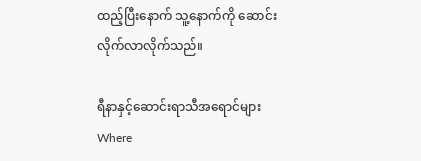ထည့်ပြီးနောက် သူ့နောက်ကို ဆောင်းလိုက်လာလိုက်သည်။

ရီနာနှင့်ဆောင်းရာသီအရောင်များWhere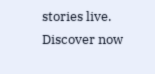stories live. Discover now